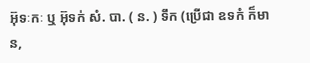អ៊ុទៈកៈ ឬ អ៊ុទក់ សំ. បា. ( ន. ) ទឹក (ប្រើជា ឧទកំ ក៏មាន,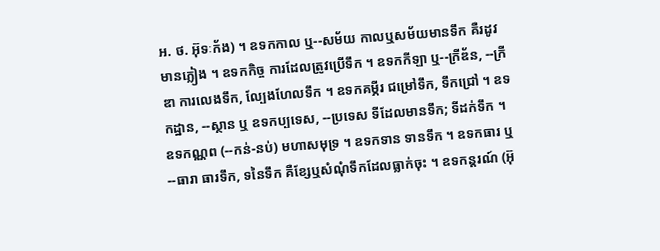អ. ថ. អ៊ុទៈក័ង) ។ ឧទកកាល ឬ--សម័យ កាលឬសម័យមានទឹក គឺរដូវមានភ្លៀង ។ ឧទកកិច្ច ការដែលត្រូវប្រើទឹក ។ ឧទកកីឡា ឬ--ក្រីឌ័ន, --ក្រីឌា ការលេងទឹក, ល្បែងហែលទឹក ។ ឧទកគម្ភីរ ជម្រៅទឹក, ទឹកជ្រៅ ។ ឧទកដ្ឋាន, --ស្ថាន ឬ ឧទកប្បទេស, --ប្រទេស ទីដែលមានទឹក; ទីដក់ទឹក ។ ឧទកណ្ណព (--កន់-នប់) មហាសមុទ្រ ។ ឧទកទាន ទានទឹក ។ ឧទកធារ ឬ --ធារា ធារទឹក, ទនៃទឹក គឺខ្សែឬសំណុំទឹកដែលធ្លាក់ចុះ ។ ឧទកន្តរណ៍ (អ៊ុ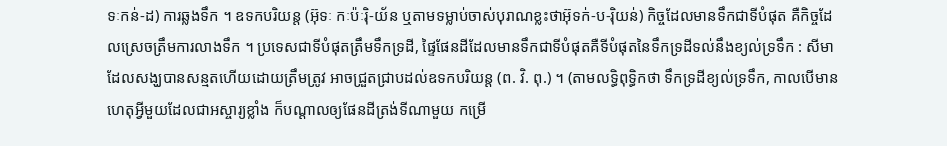ទៈកន់-ដ) ការឆ្លងទឹក ។ ឧទកបរិយន្ត (អ៊ុទៈ កៈប៉ៈរ៉ិ-យ័ន ឬតាមទម្លាប់ចាស់បុរាណខ្លះថាអ៊ុទក់-ប-រ៉ិយន់) កិច្ចដែលមានទឹកជាទីបំផុត គឺកិច្ចដែលស្រេចត្រឹមការលាងទឹក ។ ប្រទេសជាទីបំផុតត្រឹមទឹកទ្រដី, ផ្ទៃផែនដីដែលមានទឹកជាទីបំផុតគឺទីបំផុតនៃទឹកទ្រដីទល់នឹងខ្យល់ទ្រទឹក : សីមាដែលសង្ឃបានសន្មតហើយដោយត្រឹមត្រូវ អាចជ្រួតជ្រាបដល់ឧទកបរិយន្ត (ព. វិ. ពុ.) ។ (តាមលទ្ធិពុទ្ធិកថា ទឹកទ្រដីខ្យល់ទ្រទឹក, កាលបើមានហេតុអ្វីមួយដែលជាអស្ចារ្យខ្លាំង ក៏បណ្តាលឲ្យផែនដីត្រង់ទីណាមួយ កម្រើ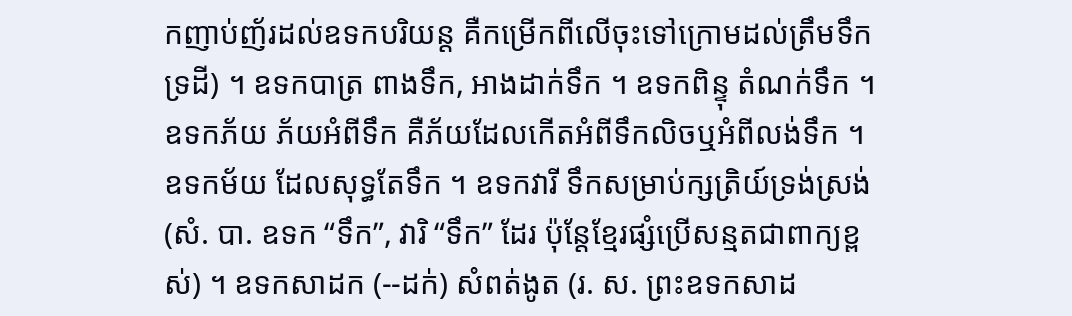កញាប់ញ័រដល់ឧទកបរិយន្ត គឺកម្រើកពីលើចុះទៅក្រោមដល់ត្រឹមទឹកទ្រដី) ។ ឧទកបាត្រ ពាងទឹក, អាងដាក់ទឹក ។ ឧទកពិន្ទុ តំណក់ទឹក ។ ឧទកភ័យ ភ័យអំពីទឹក គឺភ័យដែលកើតអំពីទឹកលិចឬអំពីលង់ទឹក ។ ឧទកម័យ ដែលសុទ្ធតែទឹក ។ ឧទកវារី ទឹកសម្រាប់ក្សត្រិយ៍ទ្រង់ស្រង់ (សំ. បា. ឧទក “ទឹក”, វារិ “ទឹក” ដែរ ប៉ុន្តែខ្មែរផ្សំប្រើសន្មតជាពាក្យខ្ពស់) ។ ឧទកសាដក (--ដក់) សំពត់ងូត (រ. ស. ព្រះឧទកសាដ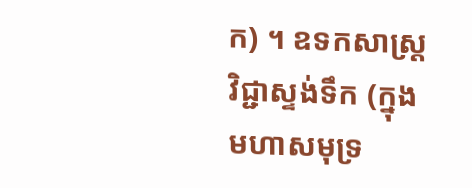ក) ។ ឧទកសាស្រ្ត វិជ្ជាស្ទង់ទឹក (ក្នុងមហាសមុទ្រ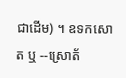ជាដើម) ។ ឧទកសោត ឬ --ស្រោត័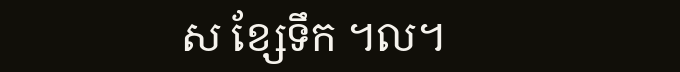ស ខ្សែទឹក ។ល។